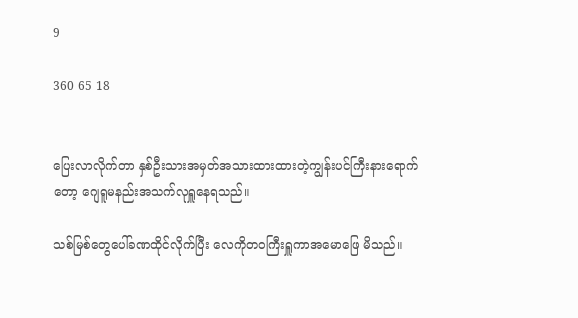9

360 65 18


ပြေးလာလိုက်တာ နှစ်ဦးသားအမှတ်အသားထားထားတဲ့ကျွန်းပင်ကြီးနားရောက်တော့ ဂျေရူမနည်းအသက်လုရှူနေရသည်။

သစ်မြစ်တွေပေါ်ခဏထိုင်လိုက်ပြီး လေကိုတဝကြီးရှူကာအမောဖြေ မိသည်။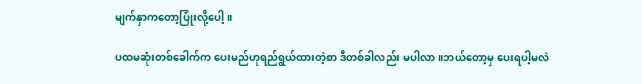မျက်နှာကတော့ပြုံးလို့ပေါ့။

ပထမဆုံးတစ်ခေါက်က ပေးမည်ဟုရည်ရွယ်ထားတဲ့စာ ဒီတစ်ခါလည်း မပါလာ။ဘယ်တော့မှ ပေးရပါ့မလဲ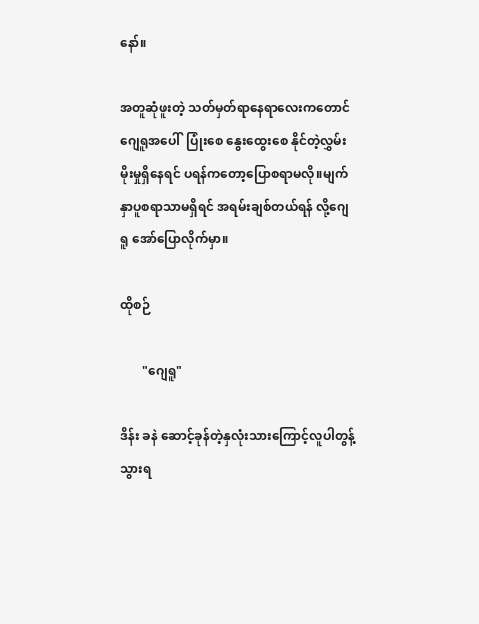နော်။

အတူဆုံဖူးတဲ့ သတ်မှတ်ရာနေရာလေး‌ကတောင်ဂျေရူအပေါ်  ပြုံး‌စေ နွေးထွေးစေ နိုင်တဲ့လွှမ်းမိုးမှုရှိနေရင် ပရန်ကတော့ပြောစရာမလို။မျက်နှာပူစရာသာမရှိရင် အရမ်းချစ်တယ်ရန် လို့ဂျေရူ အော်ပြောလိုက်မှာ။

ထိုစဉ်

       "ဂျေရူ"

ဒိန်း ခနဲ ဆောင့်ခုန်တဲ့နှလုံးသားကြောင့်လူပါတွန့်သွားရ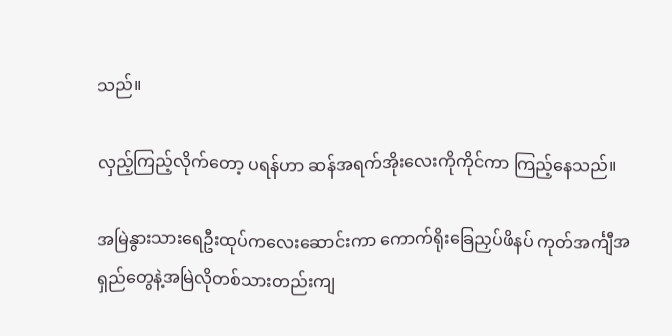သည်။

လှည့်ကြည့်လိုက်တော့ ပရန်ဟာ ဆန်အရက်အိုးလေးကိုကိုင်ကာ ကြည့်နေသည်။

အမြဲနွားသားရေဦးထုပ်ကလေးဆောင်းကာ ကောက်ရိုးခြေညှပ်ဖိနပ် ကုတ်အင်္ကျီအရှည်တွေနဲ့အမြဲလိုတစ်သားတည်းကျ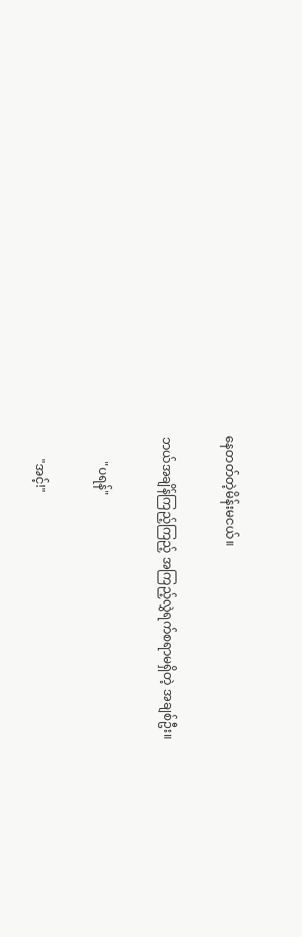နေတတ်တဲ့မိန်းမငယ်။

ဘယ်အချိန်ကြည့်ကြည့် အကြည့်လွှဲရက်စရာမရှိတဲ့ အချစ်ဦး။

        "ပရန်"

       "အင့်!"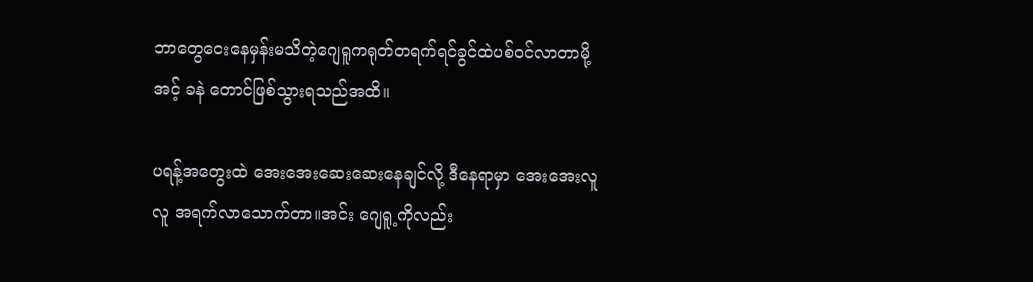ဘာတွေငေးနေမှန်းမသိတဲ့ဂျေရူကရုတ်တရက်ရင်ခွင်ထဲပစ်ဝင်လာတာမို့ အင့် ခနဲ တောင်ဖြစ်သွားရသည်အထိ။

ပရန့်အတွေးထဲ အေးအေးဆေးဆေးနေချင်လို့ ဒီနေရာမှာ အေးအေးလူလူ အရက်လာသောက်တာ။အင်း ဂျေရူ့ကိုလည်း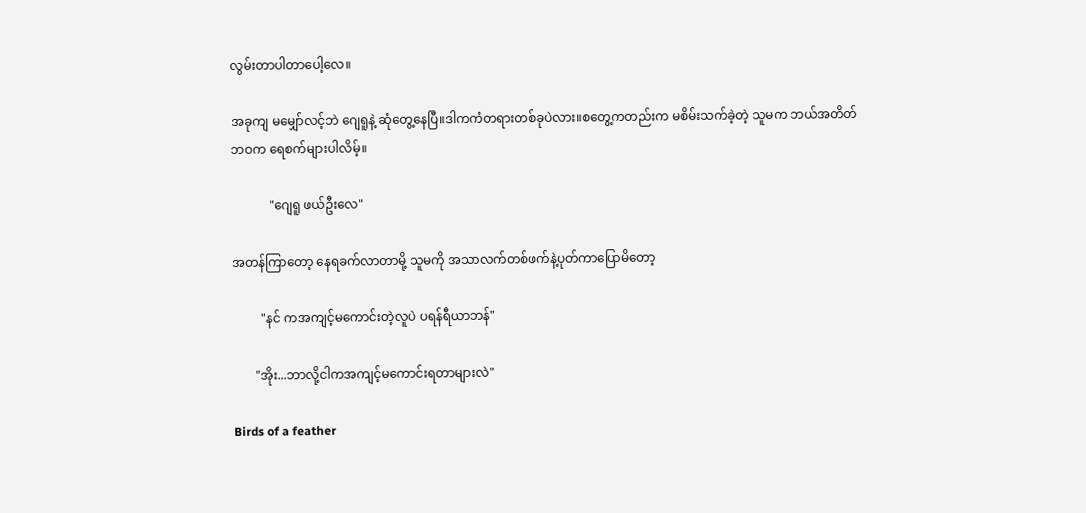လွမ်းတာပါတာပေါ့လေ။

အခုကျ မမျှော်လင့်ဘဲ ဂျေရူနဲ့ ဆုံတွေ့နေပြီ။ဒါကကံတရားတစ်ခုပဲလား။စတွေ့ကတည်းက မစိမ်းသက်ခဲ့တဲ့ သူမက ဘယ်အတိတ်ဘဝက ရေစက်များပါလိမ့်။

            "ဂျေရူ ဖယ်ဦးလေ"

အတန်ကြာတော့ နေရခက်လာတာမို့ သူမကို အသာလက်တစ်ဖက်နဲ့ပုတ်ကာပြောမိတော့

         "နင် ကအကျင့်မကောင်းတဲ့လူပဲ ပရန်ရီယာဘန်"

       "အိုး...ဘာလို့ငါကအကျင့်မကောင်းရတာများလဲ"

Birds of a feather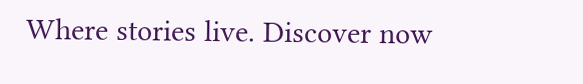Where stories live. Discover now